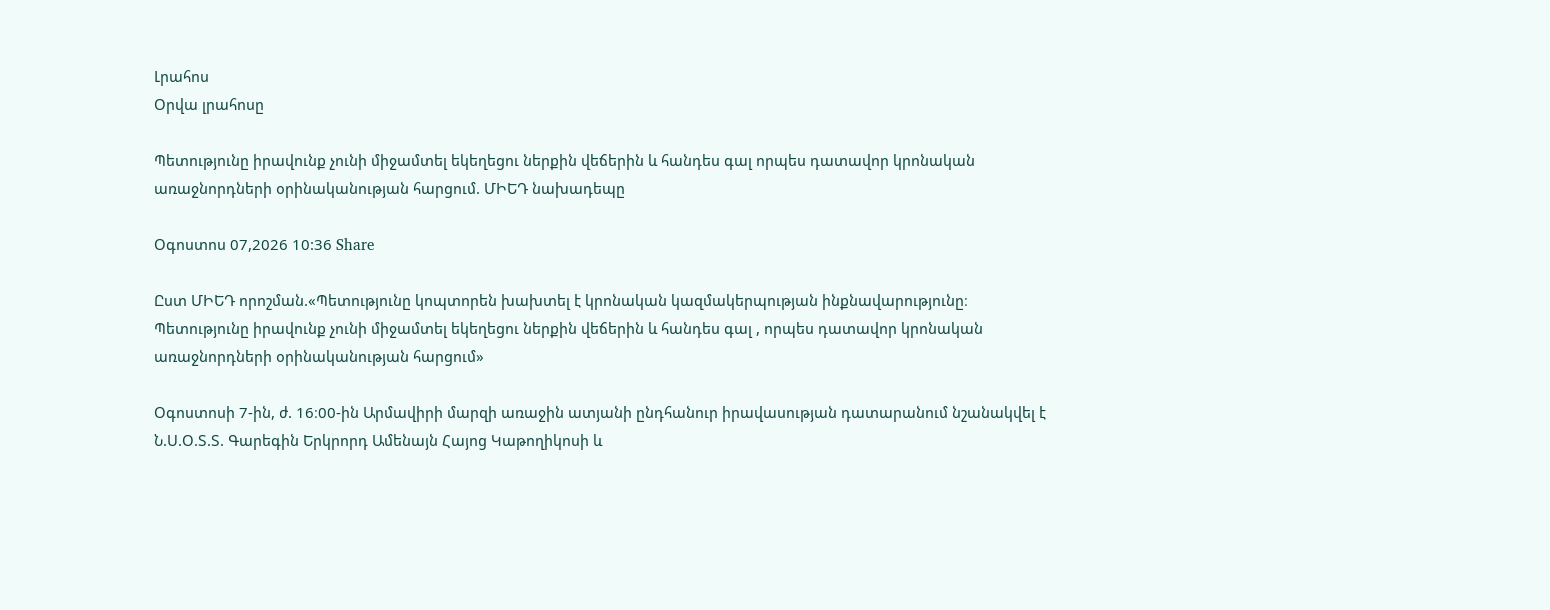Լրահոս
Օրվա լրահոսը

Պետությունը իրավունք չունի միջամտել եկեղեցու ներքին վեճերին և հանդես գալ որպես դատավոր կրոնական առաջնորդների օրինականության հարցում. ՄԻԵԴ նախադեպը

Օգոստոս 07,2026 10:36 Share

Ըստ ՄԻԵԴ որոշման.«Պետությունը կոպտորեն խախտել է կրոնական կազմակերպության ինքնավարությունը։ Պետությունը իրավունք չունի միջամտել եկեղեցու ներքին վեճերին և հանդես գալ , որպես դատավոր կրոնական առաջնորդների օրինականության հարցում»

Օգոստոսի 7-ին, ժ. 16։00-ին Արմավիրի մարզի առաջին ատյանի ընդհանուր իրավասության դատարանում նշանակվել է Ն.Ս.Օ.Տ.Տ. Գարեգին Երկրորդ Ամենայն Հայոց Կաթողիկոսի և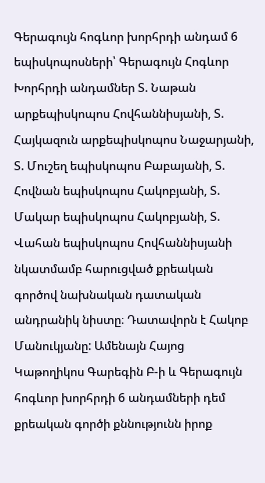Գերագույն հոգևոր խորհրդի անդամ 6 եպիսկոպոսների՝ Գերագույն Հոգևոր Խորհրդի անդամներ Տ. Նաթան արքեպիսկոպոս Հովհաննիսյանի, Տ. Հայկազուն արքեպիսկոպոս Նաջարյանի, Տ. Մուշեղ եպիսկոպոս Բաբայանի, Տ. Հովնան եպիսկոպոս Հակոբյանի, Տ. Մակար եպիսկոպոս Հակոբյանի, Տ. Վահան եպիսկոպոս Հովհաննիսյանի նկատմամբ հարուցված քրեական գործով նախնական դատական անդրանիկ նիստը։ Դատավորն է Հակոբ Մանուկյանը: Ամենայն Հայոց Կաթողիկոս Գարեգին Բ-ի և Գերագույն հոգևոր խորհրդի 6 անդամների դեմ քրեական գործի քննությունն իրոք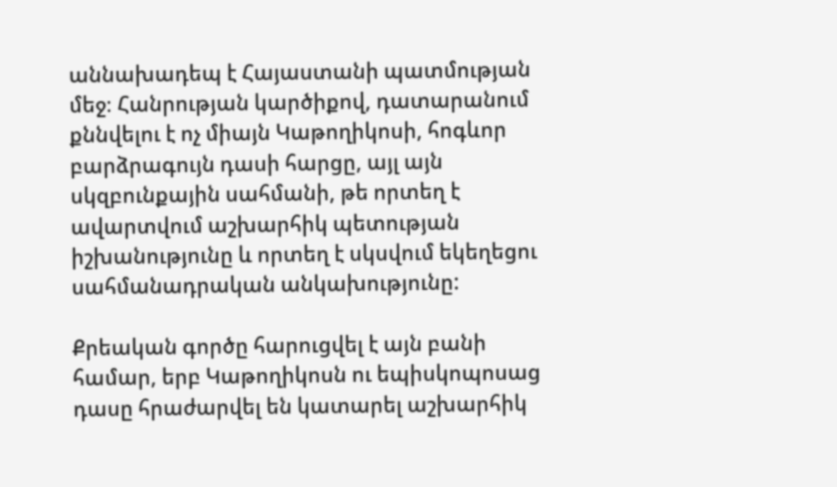աննախադեպ է Հայաստանի պատմության մեջ։ Հանրության կարծիքով, դատարանում քննվելու է ոչ միայն Կաթողիկոսի, հոգևոր բարձրագույն դասի հարցը, այլ այն սկզբունքային սահմանի, թե որտեղ է ավարտվում աշխարհիկ պետության իշխանությունը և որտեղ է սկսվում եկեղեցու սահմանադրական անկախությունը:

Քրեական գործը հարուցվել է այն բանի համար, երբ Կաթողիկոսն ու եպիսկոպոսաց դասը հրաժարվել են կատարել աշխարհիկ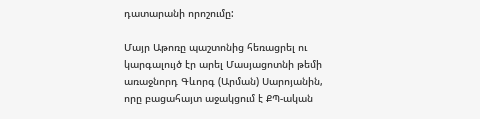դատարանի որոշումը:

Մայր Աթոռը պաշտոնից հեռացրել ու կարգալույծ էր արել Մասյացոտնի թեմի առաջնորդ Գևորգ (Արման) Սարոյանին, որը բացահայտ աջակցում է ՔՊ-ական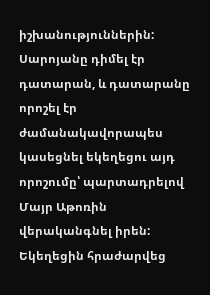իշխանություններին: Սարոյանը դիմել էր դատարան, և դատարանը որոշել էր ժամանակավորապես կասեցնել եկեղեցու այդ որոշումը՝ պարտադրելով Մայր Աթոռին վերականգնել իրեն: Եկեղեցին հրաժարվեց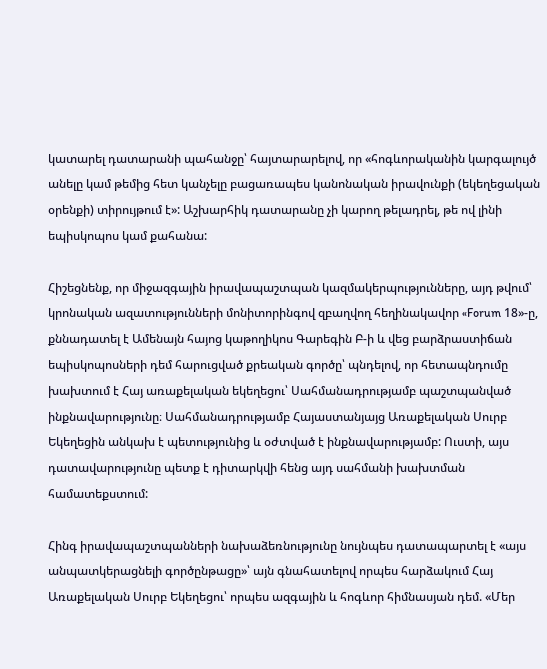կատարել դատարանի պահանջը՝ հայտարարելով, որ «հոգևորականին կարգալույծ անելը կամ թեմից հետ կանչելը բացառապես կանոնական իրավունքի (եկեղեցական օրենքի) տիրույթում է»: Աշխարհիկ դատարանը չի կարող թելադրել, թե ով լինի եպիսկոպոս կամ քահանա:

Հիշեցնենք, որ միջազգային իրավապաշտպան կազմակերպությունները, այդ թվում՝ կրոնական ազատությունների մոնիտորինգով զբաղվող հեղինակավոր «Forum 18»-ը, քննադատել է Ամենայն հայոց կաթողիկոս Գարեգին Բ-ի և վեց բարձրաստիճան եպիսկոպոսների դեմ հարուցված քրեական գործը՝ պնդելով, որ հետապնդումը խախտում է Հայ առաքելական եկեղեցու՝ Սահմանադրությամբ պաշտպանված ինքնավարությունը։ Սահմանադրությամբ Հայաստանյայց Առաքելական Սուրբ Եկեղեցին անկախ է պետությունից և օժտված է ինքնավարությամբ: Ուստի, այս դատավարությունը պետք է դիտարկվի հենց այդ սահմանի խախտման համատեքստում:

Հինգ իրավապաշտպանների նախաձեռնությունը նույնպես դատապարտել է «այս անպատկերացնելի գործընթացը»՝ այն գնահատելով որպես հարձակում Հայ Առաքելական Սուրբ Եկեղեցու՝ որպես ազգային և հոգևոր հիմնասյան դեմ. «Մեր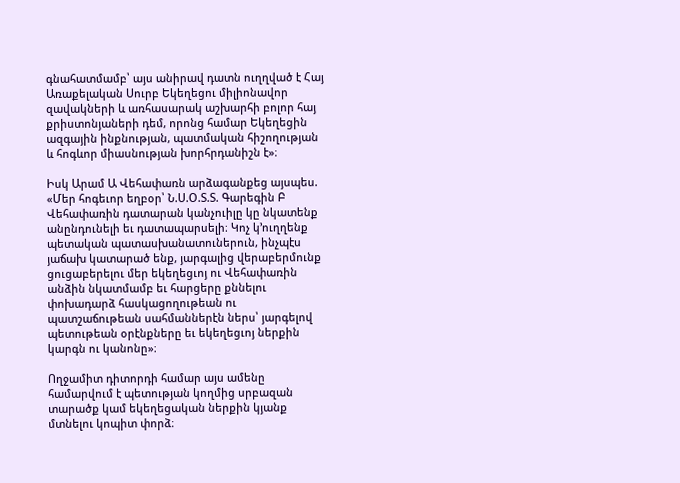գնահատմամբ՝ այս անիրավ դատն ուղղված է Հայ Առաքելական Սուրբ Եկեղեցու միլիոնավոր զավակների և առհասարակ աշխարհի բոլոր հայ քրիստոնյաների դեմ, որոնց համար Եկեղեցին ազգային ինքնության, պատմական հիշողության և հոգևոր միասնության խորհրդանիշն է»։

Իսկ Արամ Ա Վեհափառն արձագանքեց այսպես. «Մեր հոգեւոր եղբօր՝ Ն.Ս.Օ.Տ.Տ. Գարեգին Բ Վեհափառին դատարան կանչուիլը կը նկատենք անընդունելի եւ դատապարսելի։ Կոչ կ՚ուղղենք պետական պատասխանատուներուն, ինչպէս յաճախ կատարած ենք, յարգալից վերաբերմունք ցուցաբերելու մեր եկեղեցւոյ ու Վեհափառին անձին նկատմամբ եւ հարցերը քննելու փոխադարձ հասկացողութեան ու պատշաճութեան սահմաններէն ներս՝ յարգելով պետութեան օրէնքները եւ եկեղեցւոյ ներքին կարգն ու կանոնը»։

Ողջամիտ դիտորդի համար այս ամենը համարվում է պետության կողմից սրբազան տարածք կամ եկեղեցական ներքին կյանք մտնելու կոպիտ փորձ։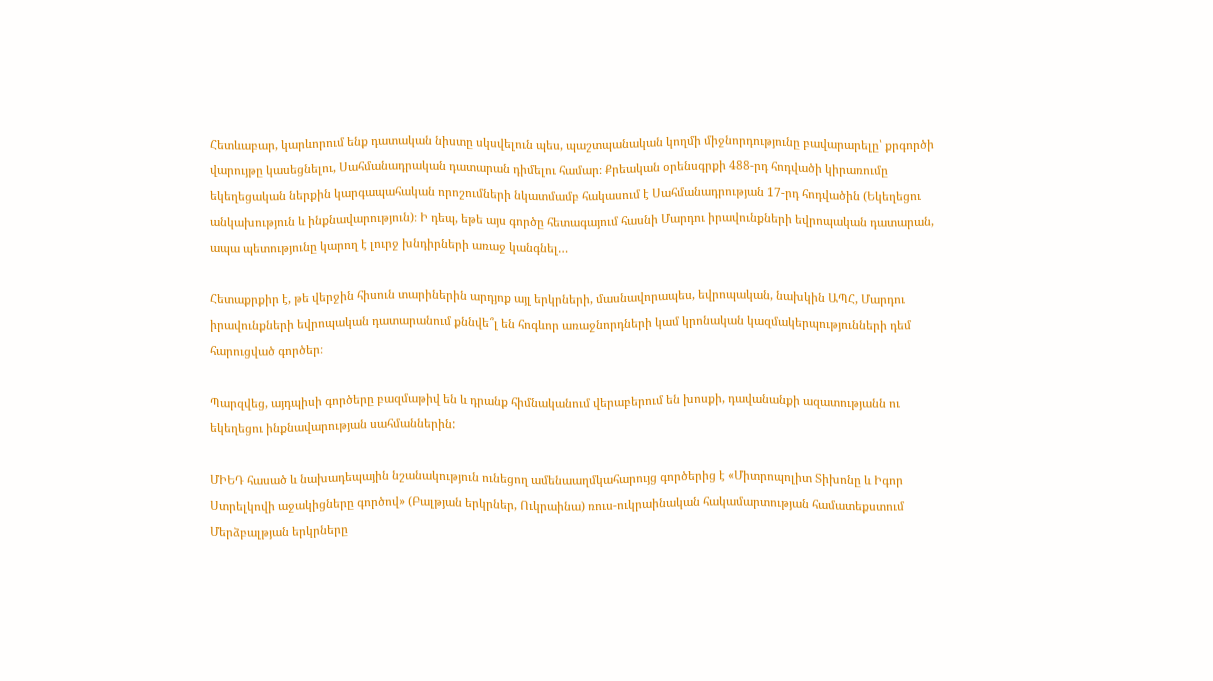Հետևաբար, կարևորում ենք դատական նիստը սկսվելուն պես, պաշտպանական կողմի միջնորդությունը բավարարելը՝ քրգործի վարույթը կասեցնելու, Սահմանադրական դատարան դիմելու համար։ Քրեական օրենսգրքի 488-րդ հոդվածի կիրառումը եկեղեցական ներքին կարգապահական որոշումների նկատմամբ հակասում է Սահմանադրության 17-րդ հոդվածին (Եկեղեցու անկախություն և ինքնավարություն)։ Ի դեպ, եթե այս գործը հետագայում հասնի Մարդու իրավունքների եվրոպական դատարան, ապա պետությունը կարող է լուրջ խնդիրների առաջ կանգնել…

Հետաքրքիր է, թե վերջին հիսուն տարիներին արդյոք այլ երկրների, մասնավորապես, եվրոպական, նախկին ԱՊՀ, Մարդու իրավունքների եվրոպական դատարանում քննվե՞լ են հոգևոր առաջնորդների կամ կրոնական կազմակերպությունների դեմ հարուցված գործեր։

Պարզվեց, այդպիսի գործերը բազմաթիվ են և դրանք հիմնականում վերաբերում են խոսքի, դավանանքի ազատությանն ու եկեղեցու ինքնավարության սահմաններին:

ՄԻԵԴ հասած և նախադեպային նշանակություն ունեցող ամենաաղմկահարույց գործերից է «Միտրոպոլիտ Տիխոնը և Իգոր Ստրելկովի աջակիցները գործով» (Բալթյան երկրներ, Ուկրաինա) ռուս-ուկրաինական հակամարտության համատեքստում Մերձբալթյան երկրները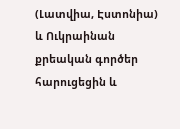(Լատվիա, Էստոնիա) և Ուկրաինան քրեական գործեր հարուցեցին և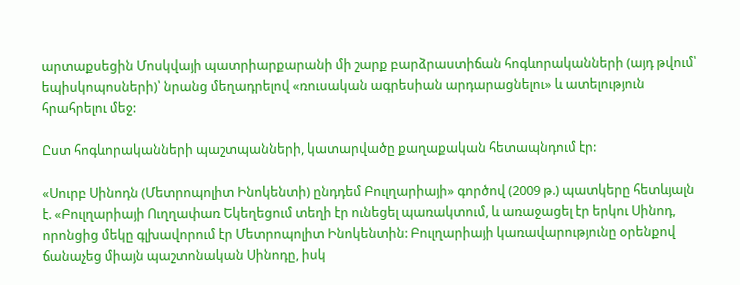արտաքսեցին Մոսկվայի պատրիարքարանի մի շարք բարձրաստիճան հոգևորականների (այդ թվում՝ եպիսկոպոսների)՝ նրանց մեղադրելով «ռուսական ագրեսիան արդարացնելու» և ատելություն հրահրելու մեջ:

Ըստ հոգևորականների պաշտպանների, կատարվածը քաղաքական հետապնդում էր:

«Սուրբ Սինոդն (Մետրոպոլիտ Ինոկենտի) ընդդեմ Բուլղարիայի» գործով (2009 թ.) պատկերը հետևյալն է. «Բուլղարիայի Ուղղափառ Եկեղեցում տեղի էր ունեցել պառակտում, և առաջացել էր երկու Սինոդ, որոնցից մեկը գլխավորում էր Մետրոպոլիտ Ինոկենտին: Բուլղարիայի կառավարությունը օրենքով ճանաչեց միայն պաշտոնական Սինոդը, իսկ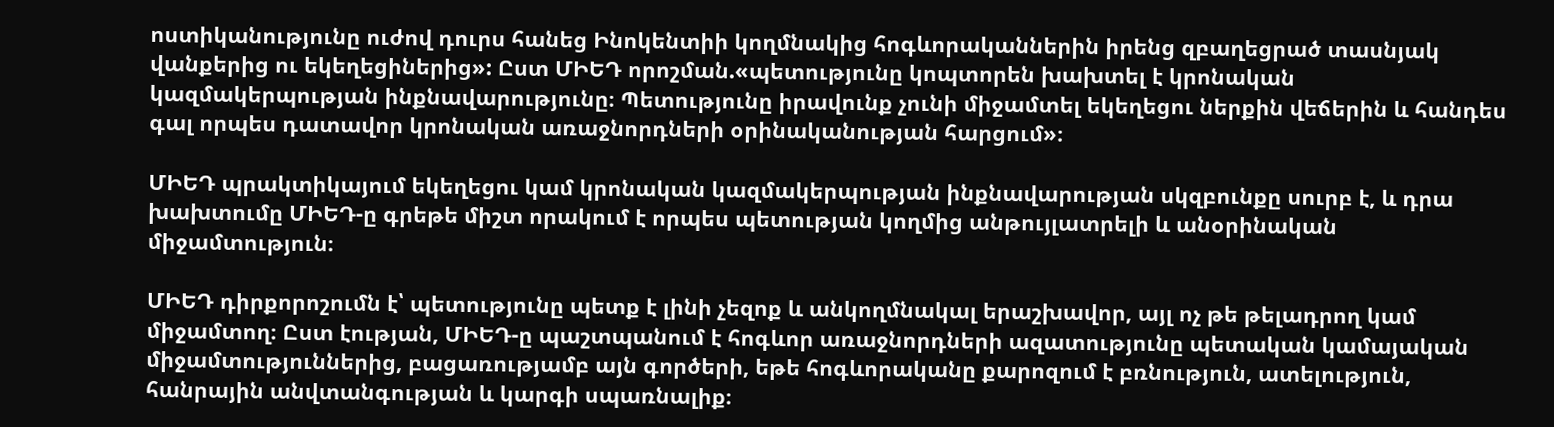ոստիկանությունը ուժով դուրս հանեց Ինոկենտիի կողմնակից հոգևորականներին իրենց զբաղեցրած տասնյակ վանքերից ու եկեղեցիներից»: Ըստ ՄԻԵԴ որոշման.«պետությունը կոպտորեն խախտել է կրոնական կազմակերպության ինքնավարությունը։ Պետությունը իրավունք չունի միջամտել եկեղեցու ներքին վեճերին և հանդես գալ որպես դատավոր կրոնական առաջնորդների օրինականության հարցում»։

ՄԻԵԴ պրակտիկայում եկեղեցու կամ կրոնական կազմակերպության ինքնավարության սկզբունքը սուրբ է, և դրա խախտումը ՄԻԵԴ-ը գրեթե միշտ որակում է որպես պետության կողմից անթույլատրելի և անօրինական միջամտություն։

ՄԻԵԴ դիրքորոշումն է՝ պետությունը պետք է լինի չեզոք և անկողմնակալ երաշխավոր, այլ ոչ թե թելադրող կամ միջամտող։ Ըստ էության, ՄԻԵԴ-ը պաշտպանում է հոգևոր առաջնորդների ազատությունը պետական կամայական միջամտություններից, բացառությամբ այն գործերի, եթե հոգևորականը քարոզում է բռնություն, ատելություն, հանրային անվտանգության և կարգի սպառնալիք։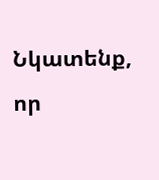Նկատենք, որ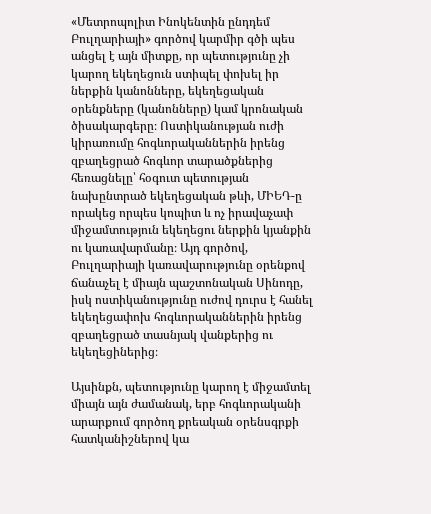«Մետրոպոլիտ Ինոկենտին ընդդեմ Բուլղարիայի» գործով կարմիր գծի պես անցել է այն միտքը, որ պետությունը չի կարող եկեղեցուն ստիպել փոխել իր ներքին կանոնները, եկեղեցական օրենքները (կանոնները) կամ կրոնական ծիսակարգերը։ Ոստիկանության ուժի կիրառումը հոգևորականներին իրենց զբաղեցրած հոգևոր տարածքներից հեռացնելը՝ հօգուտ պետության նախընտրած եկեղեցական թևի, ՄԻԵԴ-ը որակեց որպես կոպիտ և ոչ իրավաչափ միջամտություն եկեղեցու ներքին կյանքին ու կառավարմանը։ Այդ գործով, Բուլղարիայի կառավարությունը օրենքով ճանաչել է միայն պաշտոնական Սինոդը, իսկ ոստիկանությունը ուժով դուրս է հանել եկեղեցափոխ հոգևորականներին իրենց զբաղեցրած տասնյակ վանքերից ու եկեղեցիներից։

Այսինքն, պետությունը կարող է միջամտել միայն այն ժամանակ, երբ հոգևորականի արարքում գործող քրեական օրենսգրքի հատկանիշներով կա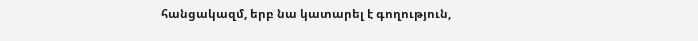հանցակազմ, երբ նա կատարել է գողություն,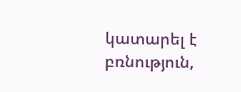կատարել է բռնություն,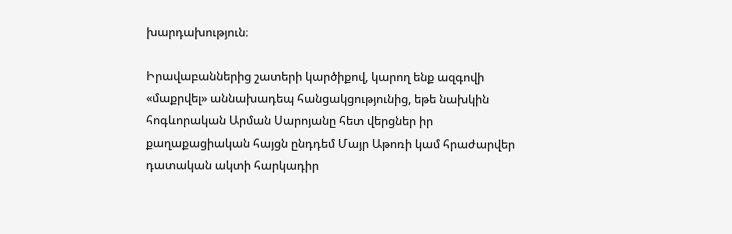խարդախություն։

Իրավաբաններից շատերի կարծիքով, կարող ենք ազգովի «մաքրվել» աննախադեպ հանցակցությունից, եթե նախկին հոգևորական Արման Սարոյանը հետ վերցներ իր քաղաքացիական հայցն ընդդեմ Մայր Աթոռի կամ հրաժարվեր դատական ակտի հարկադիր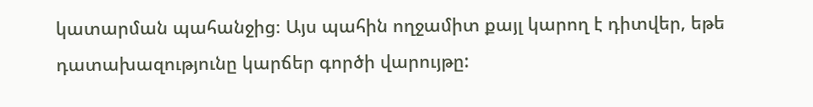կատարման պահանջից։ Այս պահին ողջամիտ քայլ կարող է դիտվեր, եթե դատախազությունը կարճեր գործի վարույթը: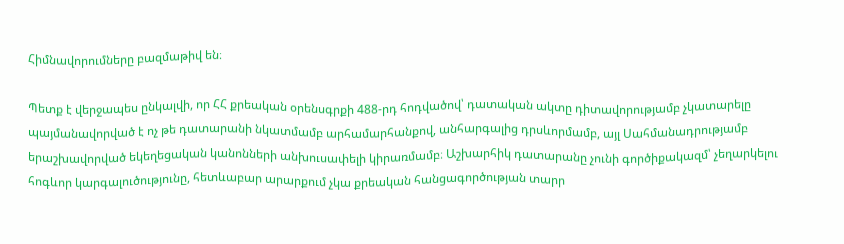Հիմնավորումները բազմաթիվ են։

Պետք է վերջապես ընկալվի, որ ՀՀ քրեական օրենսգրքի 488-րդ հոդվածով՝ դատական ակտը դիտավորությամբ չկատարելը պայմանավորված է ոչ թե դատարանի նկատմամբ արհամարհանքով, անհարգալից դրսևորմամբ, այլ Սահմանադրությամբ երաշխավորված եկեղեցական կանոնների անխուսափելի կիրառմամբ։ Աշխարհիկ դատարանը չունի գործիքակազմ՝ չեղարկելու հոգևոր կարգալուծությունը, հետևաբար արարքում չկա քրեական հանցագործության տարր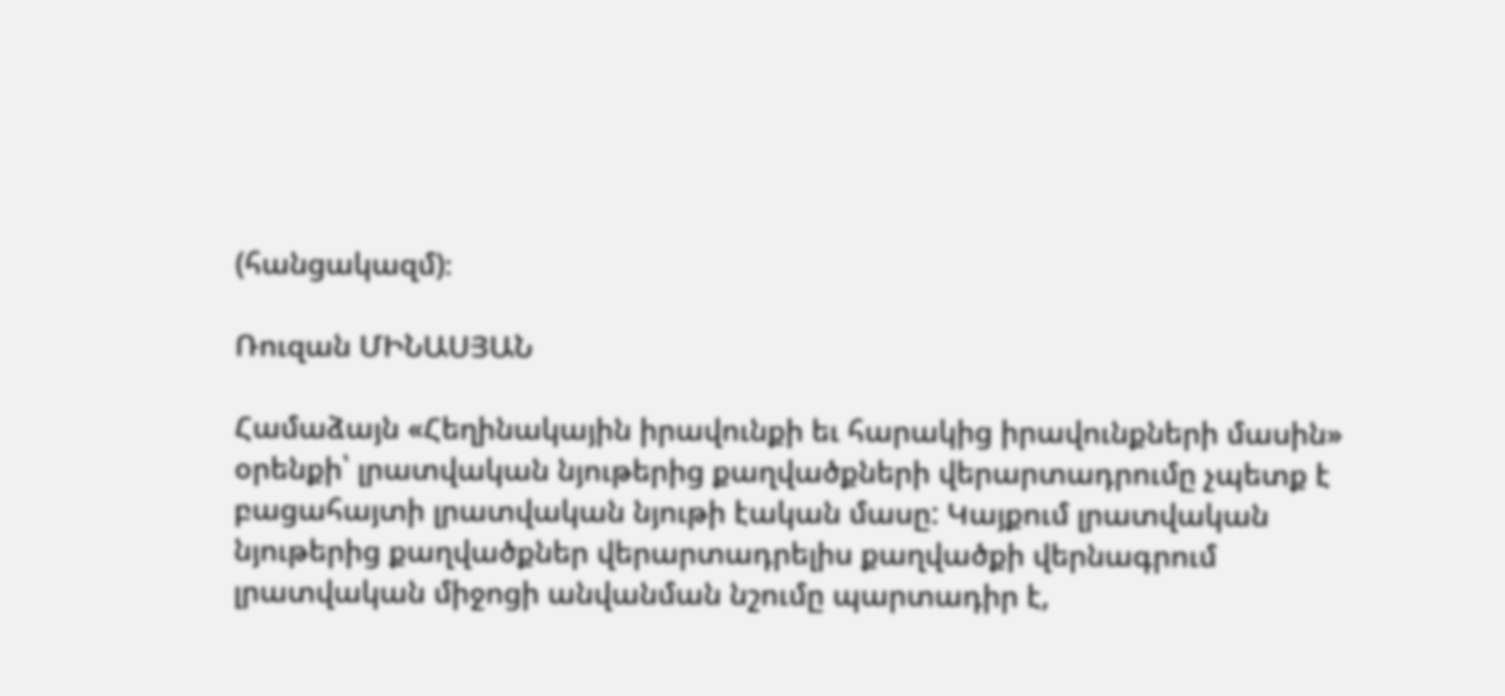(հանցակազմ)։

Ռուզան ՄԻՆԱՍՅԱՆ

Համաձայն «Հեղինակային իրավունքի եւ հարակից իրավունքների մասին» օրենքի՝ լրատվական նյութերից քաղվածքների վերարտադրումը չպետք է բացահայտի լրատվական նյութի էական մասը: Կայքում լրատվական նյութերից քաղվածքներ վերարտադրելիս քաղվածքի վերնագրում լրատվական միջոցի անվանման նշումը պարտադիր է,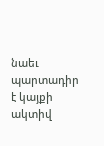նաեւ պարտադիր է կայքի ակտիվ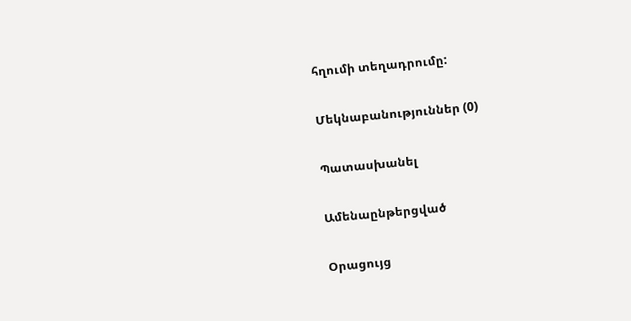հղումի տեղադրումը:

Մեկնաբանություններ (0)

Պատասխանել

Ամենաընթերցված

Օրացույց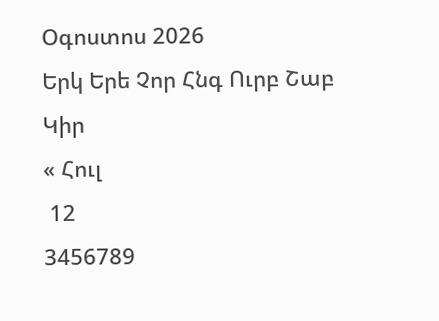Օգոստոս 2026
Երկ Երե Չոր Հնգ Ուրբ Շաբ Կիր
« Հուլ
 12
3456789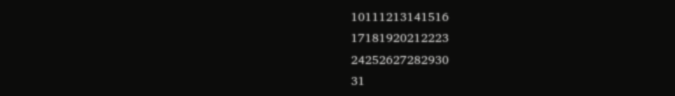10111213141516
17181920212223
24252627282930
31